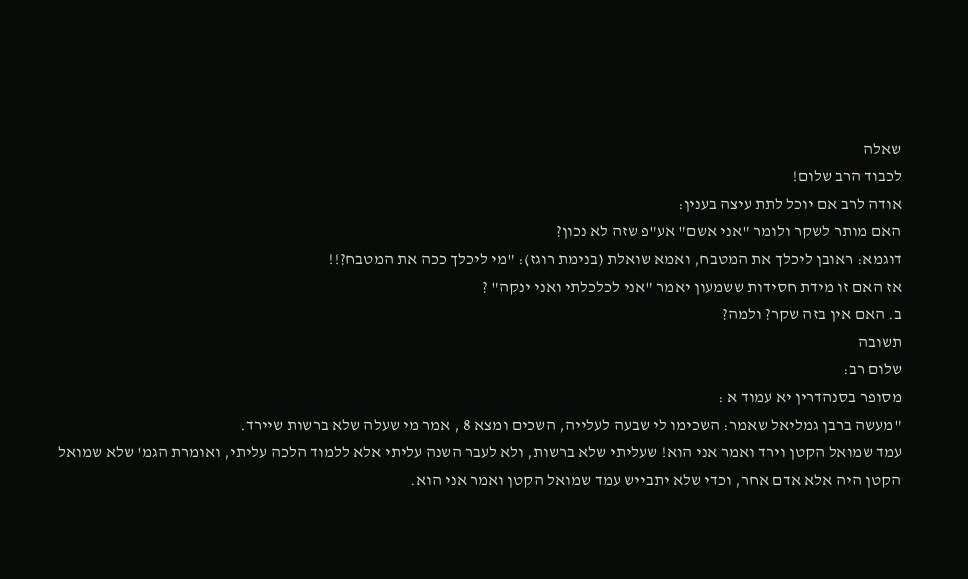שאלה
לכבוד הרב שלום!
אודה לרב אם יוכל לתת עיצה בענין:
האם מותר לשקר ולומר "אני אשם" אע"פ שזה לא נכון?
דוגמא: ראובן ליכלך את המטבח, ואמא שואלת (בנימת רוגז): "מי ליכלך ככה את המטבח?!!
אז האם זו מידת חסידות ששמעון יאמר "אני לכלכלתי ואני ינקה" ?
ב. האם אין בזה שקר? ולמה?
תשובה
שלום רב:
מסופר בסנהדרין יא עמוד א :
"מעשה ברבן גמליאל שאמר: השכימו לי שבעה לעלייה, השכים ומצא 8 , אמר מי שעלה שלא ברשות שיירד.
עמד שמואל הקטן וירד ואמר אני הוא! שעליתי שלא ברשות, ולא לעבר השנה עליתי אלא ללמוד הלכה עליתי, ואומרת הגמ' שלא שמואל הקטן היה אלא אדם אחר, וכדי שלא יתבייש עמד שמואל הקטן ואמר אני הוא.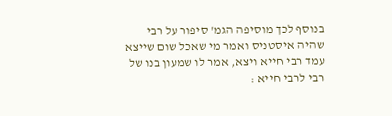בנוסף לכך מוסיפה הגמ' סיפור על רבי שהיה איסטניס ואמר מי שאכל שום שייצא עמד רבי חייא ויצא, אמר לו שמעון בנו של רבי לרבי חייא :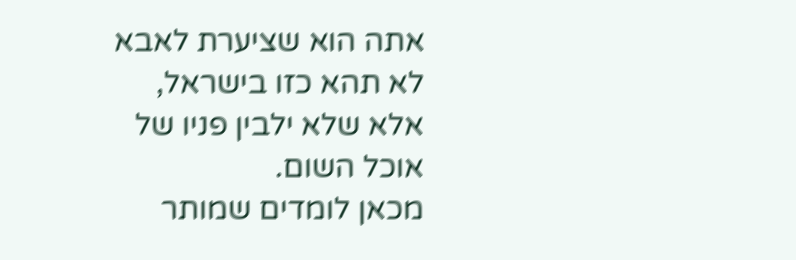אתה הוא שציערת לאבא לא תהא כזו בישראל, אלא שלא ילבין פניו של אוכל השום.
מכאן לומדים שמותר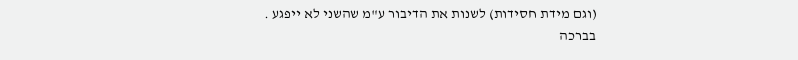(וגם מידת חסידות) לשנות את הדיבור ע"מ שהשני לא ייפגע .
בברכה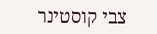צבי קוסטינר